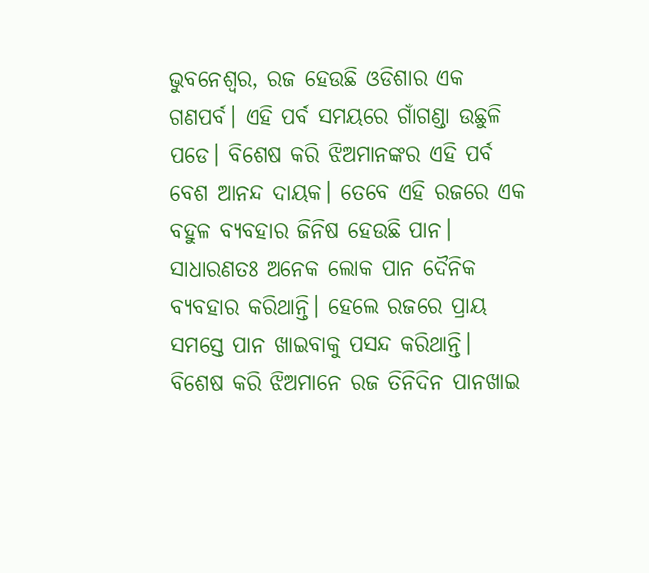ଭୁବନେଶ୍ବର, ରଜ ହେଉଛି ଓଡିଶାର ଏକ ଗଣପର୍ବ। ଏହି ପର୍ବ ସମୟରେ ଗାଁଗଣ୍ଡା ଉଛୁଳି ପଡେ। ବିଶେଷ କରି ଝିଅମାନଙ୍କର ଏହି ପର୍ବ ବେଶ ଆନନ୍ଦ ଦାୟକ। ତେବେ ଏହି ରଜରେ ଏକ ବହୁଳ ବ୍ୟବହାର ଜିନିଷ ହେଉଛି ପାନ। ସାଧାରଣତଃ ଅନେକ ଲୋକ ପାନ ଦୈନିକ ବ୍ୟବହାର କରିଥାନ୍ତି। ହେଲେ ରଜରେ ପ୍ରାୟ ସମସ୍ତେ ପାନ ଖାଇବାକୁ ପସନ୍ଦ କରିଥାନ୍ତି। ବିଶେଷ କରି ଝିଅମାନେ ରଜ ତିନିଦିନ ପାନଖାଇ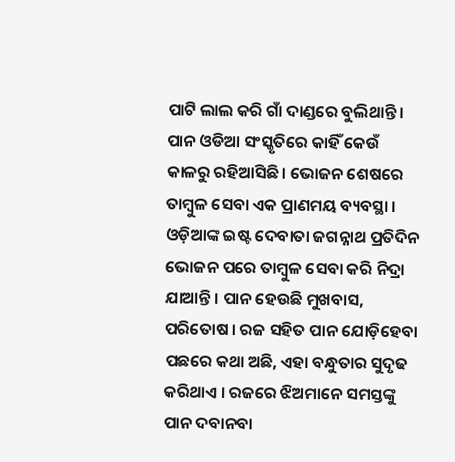ପାଟି ଲାଲ କରି ଗାଁ ଦାଣ୍ଡରେ ବୁଲିଥାନ୍ତି।
ପାନ ଓଡିଆ ସଂସ୍କୃତିରେ କାହିଁ କେଉଁ କାଳରୁ ରହିଆସିଛି। ଭୋଜନ ଶେଷରେ ତାମ୍ବୁଳ ସେବା ଏକ ପ୍ରାଣମୟ ବ୍ୟବସ୍ଥା । ଓଡ଼ିଆଙ୍କ ଇଷ୍ଟ ଦେବାତା ଜଗନ୍ନାଥ ପ୍ରତିଦିନ ଭୋଜନ ପରେ ତାମ୍ବୁଳ ସେବା କରି ନିଦ୍ରା ଯାଆନ୍ତି । ପାନ ହେଉଛି ମୁଖବାସ, ପରିତୋଷ । ରଜ ସହିତ ପାନ ଯୋଡ଼ିହେବା ପଛରେ କଥା ଅଛି, ଏହା ବନ୍ଧୁତାର ସୁଦୃଢ କରିଥାଏ । ରଜରେ ଝିଅମାନେ ସମସ୍ତଙ୍କୁ ପାନ ଦବାନବା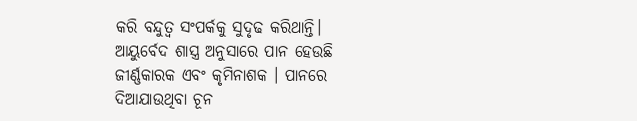କରି ବନ୍ଦୁତ୍ବ ସଂପର୍କକୁ ସୁଦୃଢ କରିଥାନ୍ତି।
ଆୟୁର୍ବେଦ ଶାସ୍ତ୍ର ଅନୁସାରେ ପାନ ହେଉଛି ଜୀର୍ଣ୍ଣକାରକ ଏବଂ କୃମିନାଶକ । ପାନରେ ଦିଆଯାଉଥିବା ଚୂନ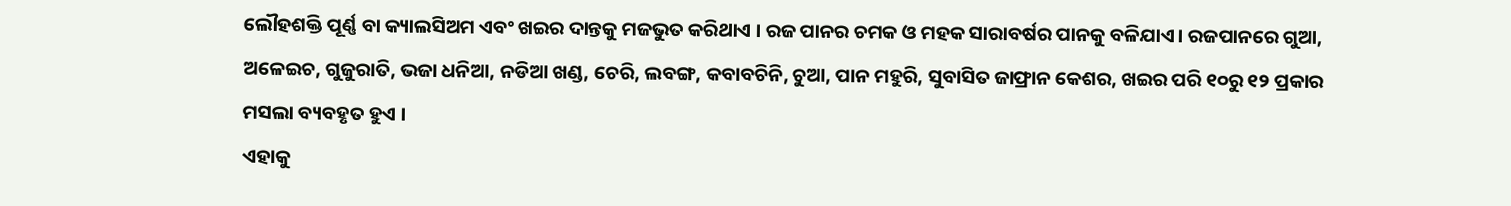ଲୌହଶକ୍ତି ପୂର୍ଣ୍ଣ ବା କ୍ୟାଲସିଅମ ଏବଂ ଖଇର ଦାନ୍ତକୁ ମଜଭୁତ କରିଥାଏ । ରଜ ପାନର ଚମକ ଓ ମହକ ସାରାବର୍ଷର ପାନକୁ ବଳିଯାଏ। ରଜପାନରେ ଗୁଆ, ଅଳେଇଚ, ଗୁଜୁରାତି, ଭଜା ଧନିଆ, ନଡିଆ ଖଣ୍ଡ, ଚେରି, ଲବଙ୍ଗ, କବାବଚିନି, ଚୁଆ, ପାନ ମହୁରି, ସୁବାସିତ ଜାଫ୍ରାନ କେଶର, ଖଇର ପରି ୧୦ରୁ ୧୨ ପ୍ରକାର ମସଲା ବ୍ୟବହୃତ ହୁଏ ।
ଏହାକୁ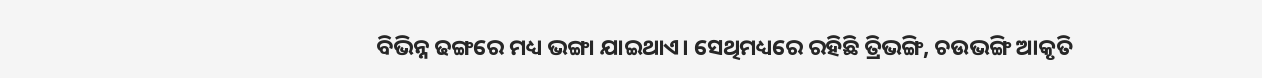ବିଭିନ୍ନ ଢଙ୍ଗରେ ମଧ୍ୟ ଭଙ୍ଗା ଯାଇଥାଏ। ସେଥିମଧ୍ୟରେ ରହିଛି ତ୍ରିଭଙ୍ଗି, ଚଉଭଙ୍ଗି ଆକୃତି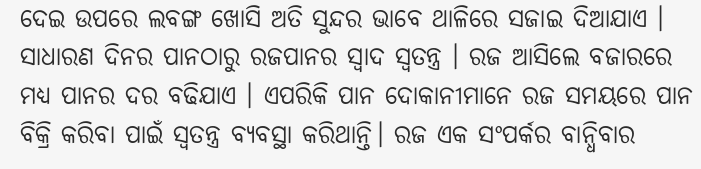ଦେଇ ଉପରେ ଲବଙ୍ଗ ଖୋସି ଅତି ସୁନ୍ଦର ଭାବେ ଥାଳିରେ ସଜାଇ ଦିଆଯାଏ । ସାଧାରଣ ଦିନର ପାନଠାରୁ ରଜପାନର ସ୍ୱାଦ ସ୍ୱତନ୍ତ୍ର । ରଜ ଆସିଲେ ବଜାରରେ ମଧ୍ୟ ପାନର ଦର ବଢିଯାଏ । ଏପରିକି ପାନ ଦୋକାନୀମାନେ ରଜ ସମୟରେ ପାନ ବିକ୍ରି କରିବା ପାଇଁ ସ୍ବତନ୍ତ୍ର ବ୍ୟବସ୍ଥା କରିଥାନ୍ତି। ରଜ ଏକ ସଂପର୍କର ବାନ୍ଧିବାର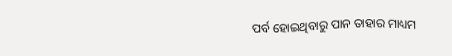ପର୍ବ ହୋଇଥିବାରୁ ପାନ ତାହାର ମାଧ୍ୟମ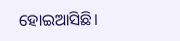ହୋଇଆସିଛି।